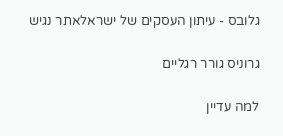גלובס - עיתון העסקים של ישראלאתר נגיש

גרוניס גורר רגליים

למה עדיין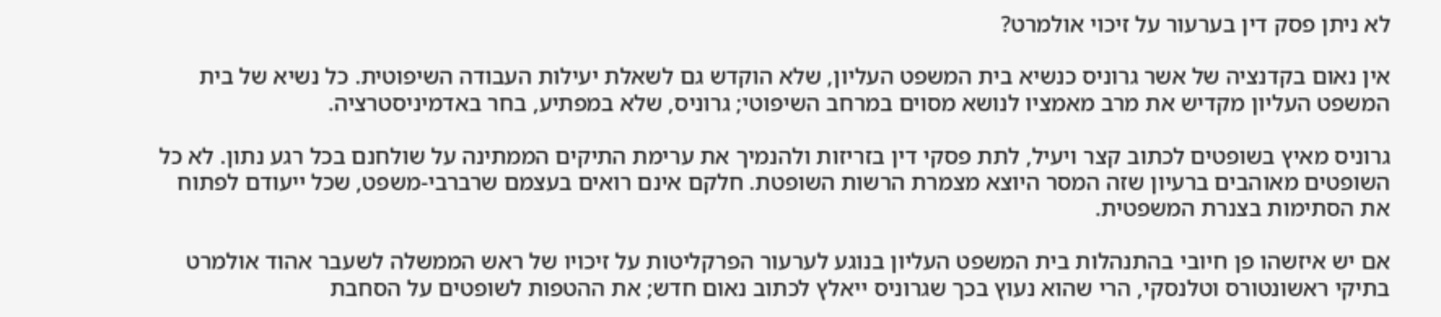לא ניתן פסק דין בערעור על זיכוי אולמרט?

אין נאום בקדנציה של אשר גרוניס כנשיא בית המשפט העליון, שלא הוקדש גם לשאלת יעילות העבודה השיפוטית. כל נשיא של בית המשפט העליון מקדיש את מרב מאמציו לנושא מסוים במרחב השיפוטי; גרוניס, שלא במפתיע, בחר באדמיניסטרציה.

גרוניס מאיץ בשופטים לכתוב קצר ויעיל, לתת פסקי דין בזריזות ולהנמיך את ערימת התיקים הממתינה על שולחנם בכל רגע נתון. לא כל השופטים מאוהבים ברעיון שזה המסר היוצא מצמרת הרשות השופטת. חלקם אינם רואים בעצמם שרברבי-משפט, שכל ייעודם לפתוח את הסתימות בצנרת המשפטית.

אם יש איזשהו פן חיובי בהתנהלות בית המשפט העליון בנוגע לערעור הפרקליטות על זיכויו של ראש הממשלה לשעבר אהוד אולמרט בתיקי ראשונטורס וטלנסקי, הרי שהוא נעוץ בכך שגרוניס ייאלץ לכתוב נאום חדש; את ההטפות לשופטים על הסחבת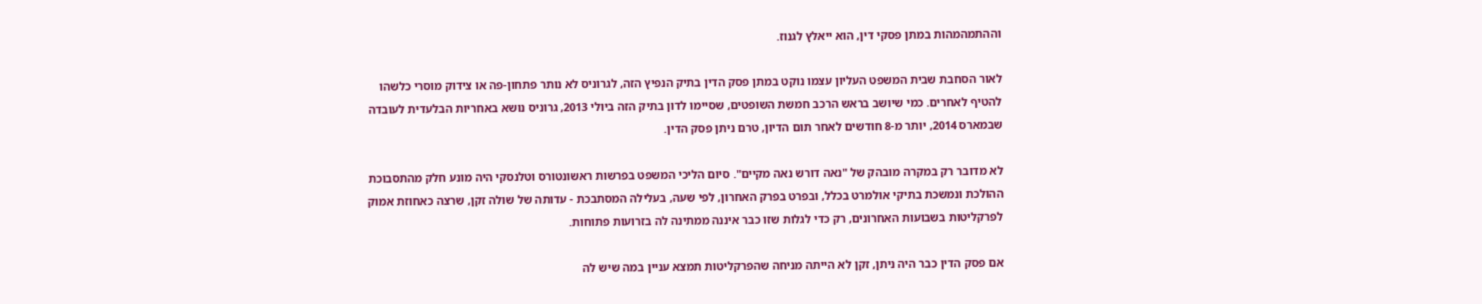וההתמהמהות במתן פסקי דין, הוא ייאלץ לגנוז.

לאור הסחבת שבית המשפט העליון עצמו נוקט במתן פסק הדין בתיק הנפיץ הזה, לגרוניס לא נותר פתחון-פה או צידוק מוסרי כלשהו להטיף לאחרים. כמי שיושב בראש הרכב חמשת השופטים, שסיימו לדון בתיק הזה ביולי 2013, גרוניס נושא באחריות הבלעדית לעובדה שבמארס 2014, יותר מ-8 חודשים לאחר תום הדיון, טרם ניתן פסק הדין.

לא מדובר רק במקרה מובהק של "נאה דורש נאה מקיים". סיום הליכי המשפט בפרשות ראשונטורס וטלנסקי היה מונע חלק מהתסבוכת ההולכת ונמשכת בתיקי אולמרט בכלל, ובפרט בפרק האחרון, לפי שעה, בעלילה המסתבכת - עדותה של שולה זקן, שרצה כאחוזת אמוק לפרקליטות בשבועות האחרונים, רק כדי לגלות שזו כבר איננה ממתינה לה בזרועות פתוחות.

אם פסק הדין כבר היה ניתן, זקן לא הייתה מניחה שהפרקליטות תמצא עניין במה שיש לה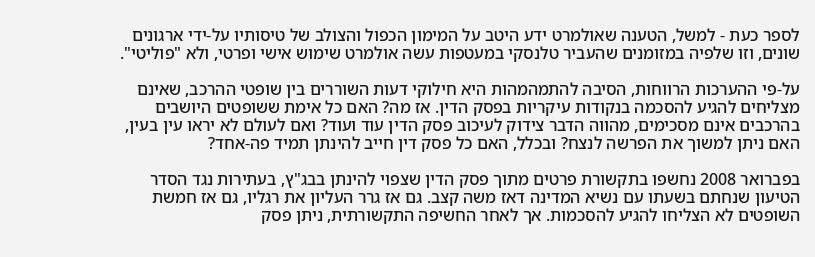לספר כעת - למשל, הטענה שאולמרט ידע היטב על המימון הכפול והצולב של טיסותיו על-ידי ארגונים שונים, וזו שלפיה במזומנים שהעביר טלנסקי במעטפות עשה אולמרט שימוש אישי ופרטי, ולא "פוליטי".

על-פי ההערכות הרווחות, הסיבה להתמהמהות היא חילוקי דעות השוררים בין שופטי ההרכב, שאינם מצליחים להגיע להסכמה בנקודות עיקריות בפסק הדין. אז מה? האם כל אימת ששופטים היושבים בהרכבים אינם מסכימים, מהווה הדבר צידוק לעיכוב פסק הדין עוד ועוד? ואם לעולם לא יראו עין בעין, האם ניתן למשוך את הפרשה לנצח? ובכלל, האם כל פסק דין חייב להינתן תמיד פה-אחד?

בפברואר 2008 נחשפו בתקשורת פרטים מתוך פסק הדין שצפוי להינתן בבג"ץ, בעתירות נגד הסדר הטיעון שנחתם בשעתו עם נשיא המדינה דאז משה קצב. גם אז גרר העליון את רגליו, גם אז חמשת השופטים לא הצליחו להגיע להסכמות. אך לאחר החשיפה התקשורתית, ניתן פסק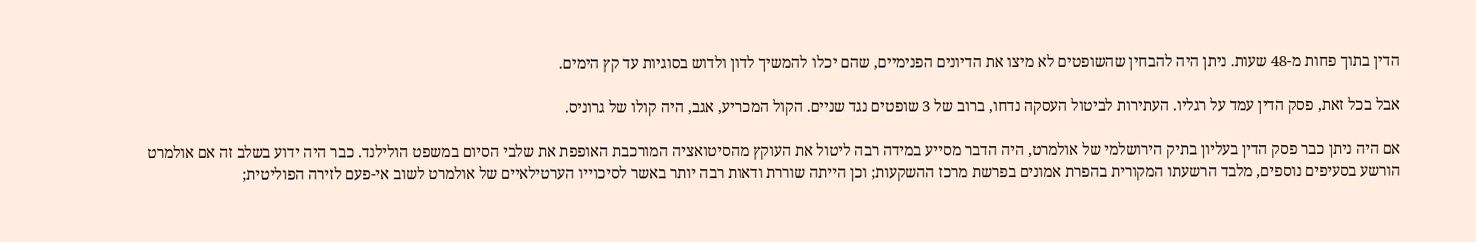הדין בתוך פחות מ-48 שעות. ניתן היה להבחין שהשופטים לא מיצו את הדיונים הפנימיים, שהם יכלו להמשיך לדון ולדוש בסוגיות עד קץ הימים.

אבל בכל זאת, פסק הדין עמד על רגליו. העתירות לביטול העסקה נדחו, ברוב של 3 שופטים נגד שניים. הקול המכריע, אגב, היה קולו של גרוניס.

אם היה ניתן כבר פסק הדין בעליון בתיק הירושלמי של אולמרט, היה הדבר מסייע במידה רבה ליטול את העוקץ מהסיטואציה המורכבת האופפת את שלבי הסיום במשפט הולילנד. כבר היה ידוע בשלב זה אם אולמרט הורשע בסעיפים נוספים, מלבד הרשעתו המקורית בהפרת אמונים בפרשת מרכז ההשקעות; וכן הייתה שוררת ודאות רבה יותר באשר לסיכוייו הערטילאיים של אולמרט לשוב אי-פעם לזירה הפוליטית;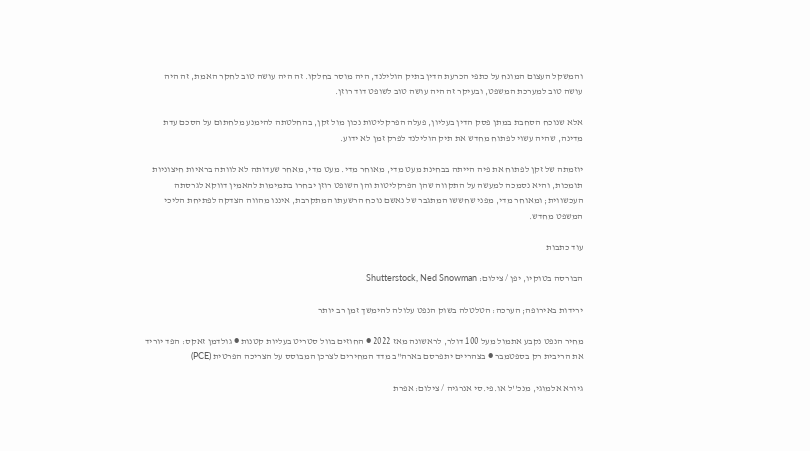והמשקל העצום המונח על כתפי הכרעת הדין בתיק הולילנד, היה מוסר בחלקו. זה היה עושה טוב לחקר האמת, זה היה עושה טוב למערכת המשפט, ובעיקר זה היה עושה טוב לשופט דוד רוזן.

אלא שנוכח הסחבת במתן פסק הדין בעליון, פעלה הפרקליטות נכון מול זקן, בהחלטתה להימנע מלחתום על הסכם עדת מדינה, שהיה עשוי לפתוח מחדש את תיק הולילנד לפרק זמן לא ידוע.

יוזמתה של זקן לפתוח את פיה הייתה בבחינת מעט מדי, מאוחר מדי. מעט מדי, מאחר שעדותה לא לוותה בראיות חיצוניות תומכות, והיא נסמכה למעשה על התקווה שהן הפרקליטות והן השופט רוזן יבחרו בתמימות להאמין דווקא לגרסתה העכשווית; ומאוחר מדי, מפני שחששו המתגבר של נאשם נוכח הרשעתו המתקרבת, איננו מהווה הצדקה לפתיחת הליכי המשפט מחדש.

עוד כתבות

הבורסה בטוקיו, יפן / צילום: Shutterstock, Ned Snowman

ירידות באירופה; הערכה: הטלטלה בשוק הנפט עלולה להימשך זמן רב יותר

מחיר הנפט נקבע אתמול מעל 100 דולר, לראשונה מאז 2022 ● החוזים בוול סטריט בעליות קטנות ● גולדמן זאקס: הפד יוריד את הריבית רק בספטמבר ● בצהריים יתפרסם בארה"ב מדד המחירים לצרכן המבוסס על הצריכה הפרטית (PCE)

גיורא אלמוגי, מנכ''ל או.פי.סי אנרגיה / צילום: אפרת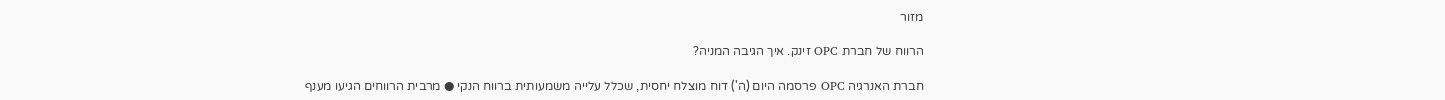מזור

הרווח של חברת OPC זינק. איך הגיבה המניה?

חברת האנרגיה OPC פרסמה היום (ה') דוח מוצלח יחסית, שכלל עלייה משמעותית ברווח הנקי ● מרבית הרווחים הגיעו מענף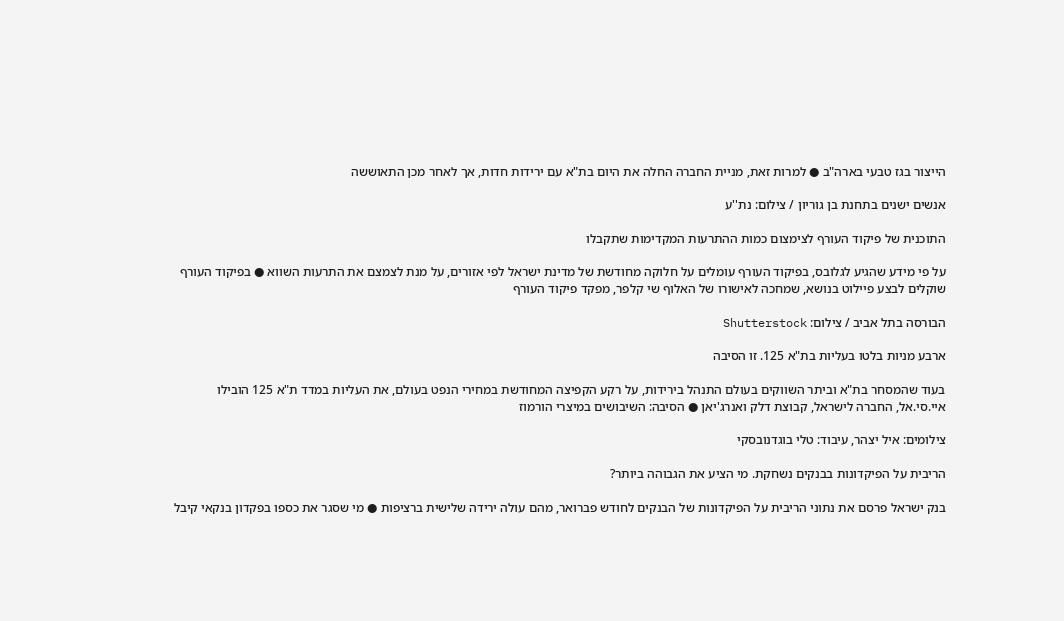הייצור בגז טבעי בארה"ב ● למרות זאת, מניית החברה החלה את היום בת"א עם ירידות חדות, אך לאחר מכן התאוששה

אנשים ישנים בתחנת בן גוריון / צילום: נת''ע

התוכנית של פיקוד העורף לצימצום כמות ההתרעות המקדימות שתקבלו

על פי מידע שהגיע לגלובס, בפיקוד העורף עומלים על חלוקה מחודשת של מדינת ישראל לפי אזורים, על מנת לצמצם את התרעות השווא ● בפיקוד העורף שוקלים לבצע פיילוט בנושא, שמחכה לאישורו של האלוף שי קלפר, מפקד פיקוד העורף

הבורסה בתל אביב / צילום: Shutterstock

ארבע מניות בלטו בעליות בת"א 125. זו הסיבה

בעוד שהמסחר בת"א וביתר השווקים בעולם התנהל בירידות, על רקע הקפיצה המחודשת במחירי הנפט בעולם, את העליות במדד ת"א 125 הובילו איי.סי.אל, החברה לישראל, קבוצת דלק ואנרג'יאן ● הסיבה: השיבושים במיצרי הורמוז

צילומים: איל יצהר, עיבוד: טלי בוגדנובסקי

הריבית על הפיקדונות בבנקים נשחקת. מי הציע את הגבוהה ביותר?

בנק ישראל פרסם את נתוני הריבית על הפיקדונות של הבנקים לחודש פברואר, מהם עולה ירידה שלישית ברציפות ● מי שסגר את כספו בפקדון בנקאי קיבל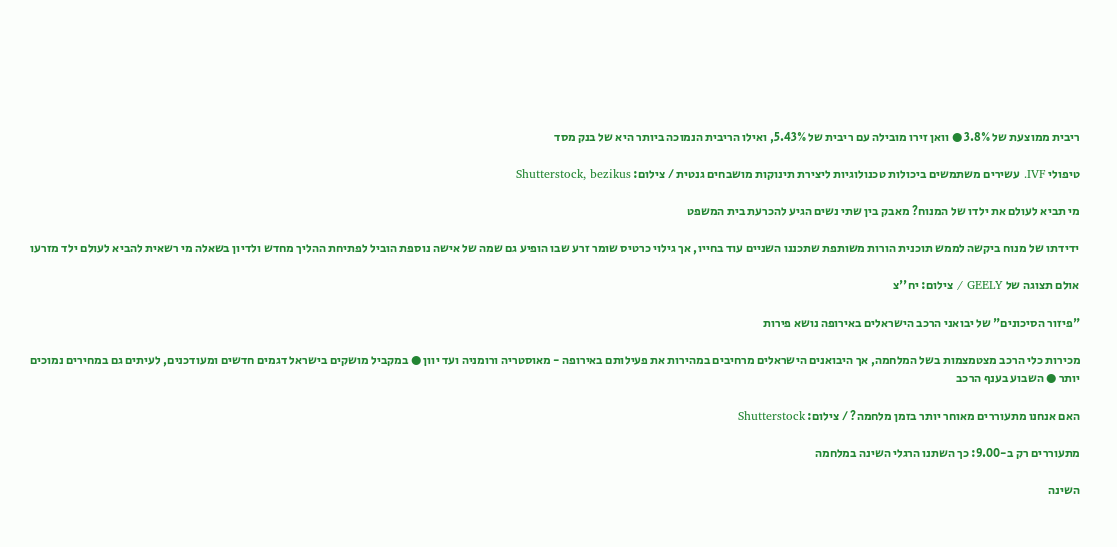ריבית ממוצעת של 3.8% ● וואן זירו מובילה עם ריבית של 5.43%, ואילו הריבית הנמוכה ביותר היא של בנק מסד

טיפולי IVF. עשירים משתמשים ביכולות טכנולוגיות ליצירת תינוקות מושבחים גנטית / צילום: Shutterstock, bezikus

מי תביא לעולם את ילדו של המנוח? מאבק בין שתי נשים הגיע להכרעת בית המשפט

ידידתו של מנוח ביקשה לממש תוכנית הורות משותפת שתכננו השניים עוד בחייו, אך גילוי כרטיס שומר זרע שבו הופיע גם שמה של אישה נוספת הוביל לפתיחת ההליך מחדש ולדיון בשאלה מי רשאית להביא לעולם ילד מזרעו

אולם תצוגה של GEELY / צילום: יח''צ

"פיזור הסיכונים" של יבואני הרכב הישראלים באירופה נושא פירות

מכירות כלי הרכב מצטמצמות בשל המלחמה, אך היבואנים הישראלים מרחיבים במהירות את פעילותם באירופה - מאוסטריה ורומניה ועד יוון ● במקביל מושקים בישראל דגמים חדשים ומעודכנים, לעיתים גם במחירים נמוכים יותר ● השבוע בענף הרכב

האם אנחנו מתעוררים מאוחר יותר בזמן מלחמה? / צילום: Shutterstock

מתעוררים רק ב-9.00: כך השתנו הרגלי השינה במלחמה

השינה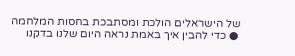של הישראלים הולכת ומסתבכת בחסות המלחמה ● כדי להבין איך באמת נראה היום שלנו בדקנו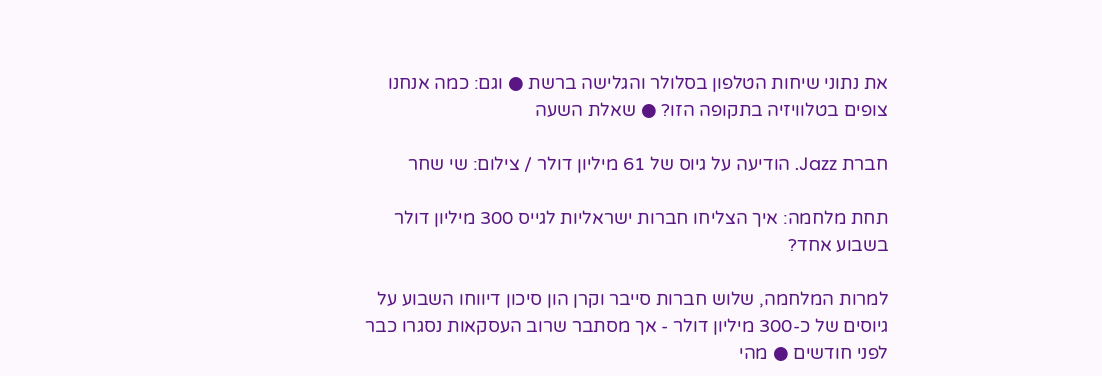את נתוני שיחות הטלפון בסלולר והגלישה ברשת ● וגם: כמה אנחנו צופים בטלוויזיה בתקופה הזו? ● שאלת השעה

חברת Jazz. הודיעה על גיוס של 61 מיליון דולר / צילום: שי שחר

תחת מלחמה: איך הצליחו חברות ישראליות לגייס 300 מיליון דולר בשבוע אחד?

למרות המלחמה, שלוש חברות סייבר וקרן הון סיכון דיווחו השבוע על גיוסים של כ-300 מיליון דולר - אך מסתבר שרוב העסקאות נסגרו כבר לפני חודשים ● מהי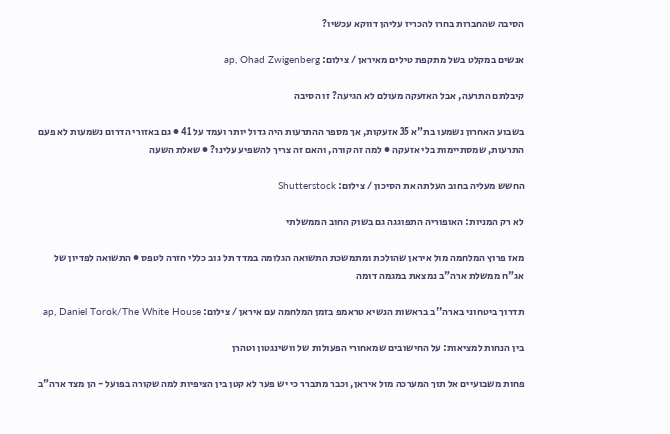הסיבה שהחברות בחרו להכריז עליהן דווקא עכשיו?

אנשים במקלט בשל מתקפת טילים מאיראן / צילום: ap, Ohad Zwigenberg

קיבלתם התרעה, אבל האזעקה מעולם לא הגיעה? זו הסיבה

בשבוע האחרון נשמעו בת"א 35 אזעקות, אך מספר ההתרעות היה גדול יותר ועמד על 41 ● גם באזורי הדרום נשמעות לא פעם התרעות, שמסתיימות בלי אזעקה ● למה זה קורה, והאם זה צריך להשפיע עלינו? ● שאלת השעה

החשש מעליה בחוב העלתה את הסיכון / צילום: Shutterstock

לא רק המניות: האופוריה התפוגגה גם בשוק החוב הממשלתי

מאז פרוץ המלחמה מול איראן שהולכת ומתמשכת התשואה הגלומה במדד תל גוב כללי חזרה לטפס ● התשואה לפדיון של אג"ח ממשלת ארה"ב נמצאת במגמה דומה

תדרוך ביטחוני בארה''ב בראשות הנשיא טראמפ בזמן המלחמה עם איראן / צילום: ap, Daniel Torok/The White House

בין הנחות למציאות: על החישובים שמאחורי הפעולות של וושינגטון וטהרן

פחות משבועיים אל תוך המערכה מול איראן, וכבר מתברר כי יש פער לא קטן בין הציפיות למה שקורה בפועל - הן מצד ארה"ב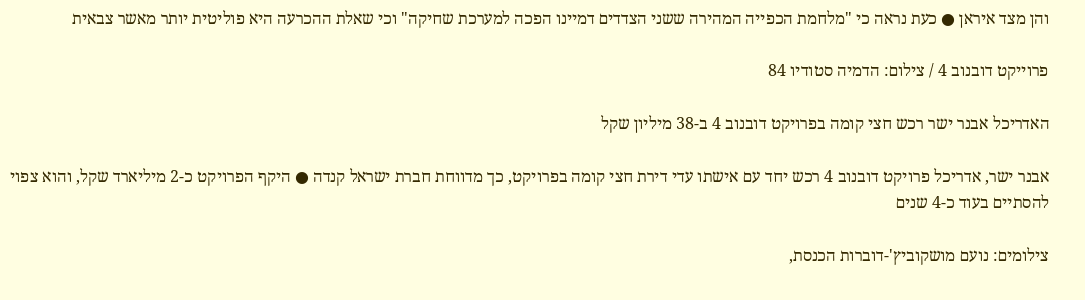והן מצד איראן ● כעת נראה כי "מלחמת הכפייה המהירה ששני הצדדים דמיינו הפכה למערכת שחיקה" וכי שאלת ההכרעה היא פוליטית יותר מאשר צבאית

פרוייקט דובנוב 4 / צילום: הדמיה סטודיו 84

האדריכל אבנר ישר רכש חצי קומה בפרויקט דובנוב 4 ב-38 מיליון שקל

אבנר ישר, אדריכל פרויקט דובנוב 4 רכש יחד עם אישתו עדי דירת חצי קומה בפרויקט, כך מדווחת חברת ישראל קנדה ● היקף הפרויקט כ-2 מיליארד שקל, והוא צפוי להסתיים בעוד כ-4 שנים

צילומים: נועם מושקוביץ'-דוברות הכנסת,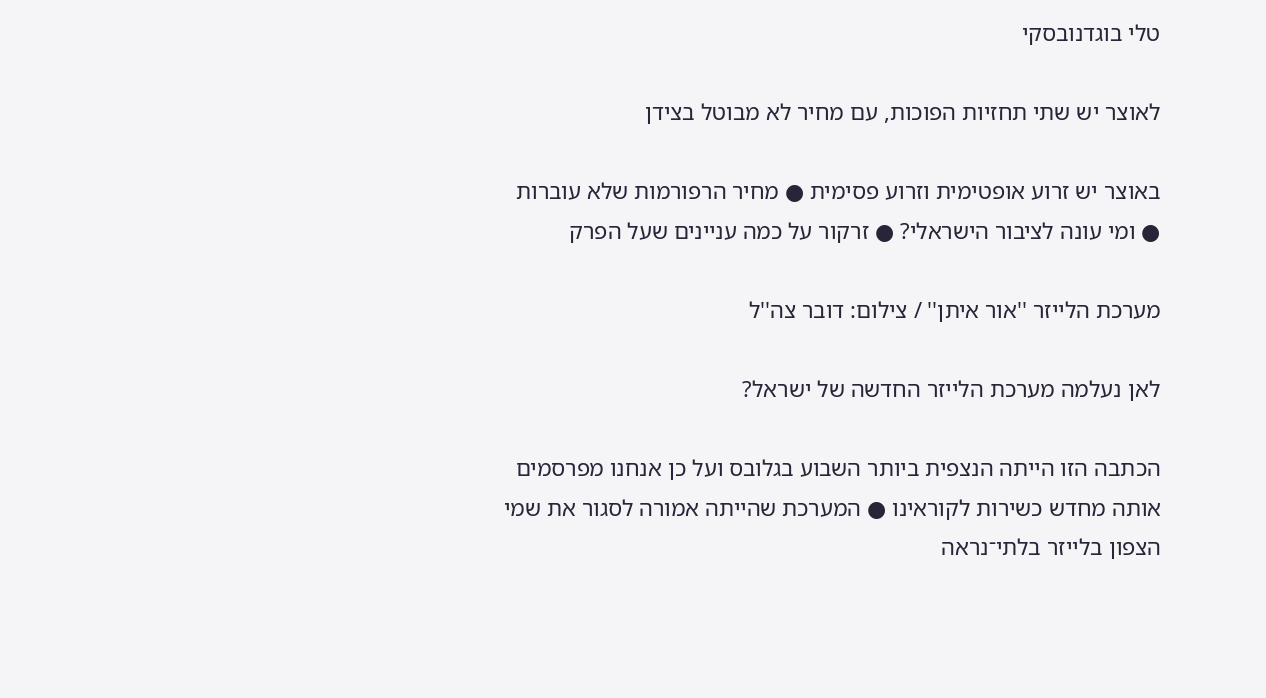טלי בוגדנובסקי

לאוצר יש שתי תחזיות הפוכות, עם מחיר לא מבוטל בצידן

באוצר יש זרוע אופטימית וזרוע פסימית ● מחיר הרפורמות שלא עוברות ● ומי עונה לציבור הישראלי? ● זרקור על כמה עניינים שעל הפרק

מערכת הלייזר ''אור איתן'' / צילום: דובר צה''ל

לאן נעלמה מערכת הלייזר החדשה של ישראל?

הכתבה הזו הייתה הנצפית ביותר השבוע בגלובס ועל כן אנחנו מפרסמים אותה מחדש כשירות לקוראינו ● המערכת שהייתה אמורה לסגור את שמי הצפון בלייזר בלתי־נראה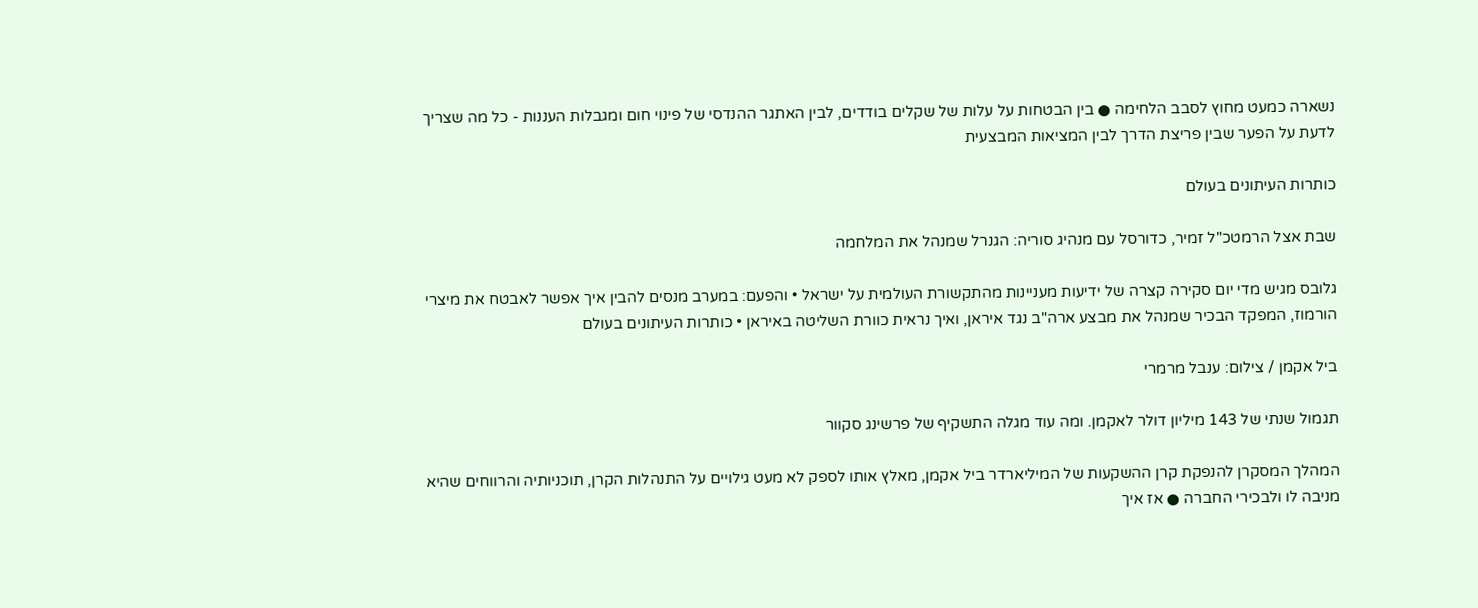נשארה כמעט מחוץ לסבב הלחימה ● בין הבטחות על עלות של שקלים בודדים, לבין האתגר ההנדסי של פינוי חום ומגבלות העננות - כל מה שצריך לדעת על הפער שבין פריצת הדרך לבין המציאות המבצעית

כותרות העיתונים בעולם

שבת אצל הרמטכ"ל זמיר, כדורסל עם מנהיג סוריה: הגנרל שמנהל את המלחמה

גלובס מגיש מדי יום סקירה קצרה של ידיעות מעניינות מהתקשורת העולמית על ישראל • והפעם: במערב מנסים להבין איך אפשר לאבטח את מיצרי הורמוז, המפקד הבכיר שמנהל את מבצע ארה"ב נגד איראן, ואיך נראית כוורת השליטה באיראן • כותרות העיתונים בעולם

ביל אקמן / צילום: ענבל מרמרי

תגמול שנתי של 143 מיליון דולר לאקמן. ומה עוד מגלה התשקיף של פרשינג סקוור

המהלך המסקרן להנפקת קרן ההשקעות של המיליארדר ביל אקמן, מאלץ אותו לספק לא מעט גילויים על התנהלות הקרן, תוכניותיה והרווחים שהיא מניבה לו ולבכירי החברה ● אז איך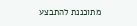מתוכננת להתבצע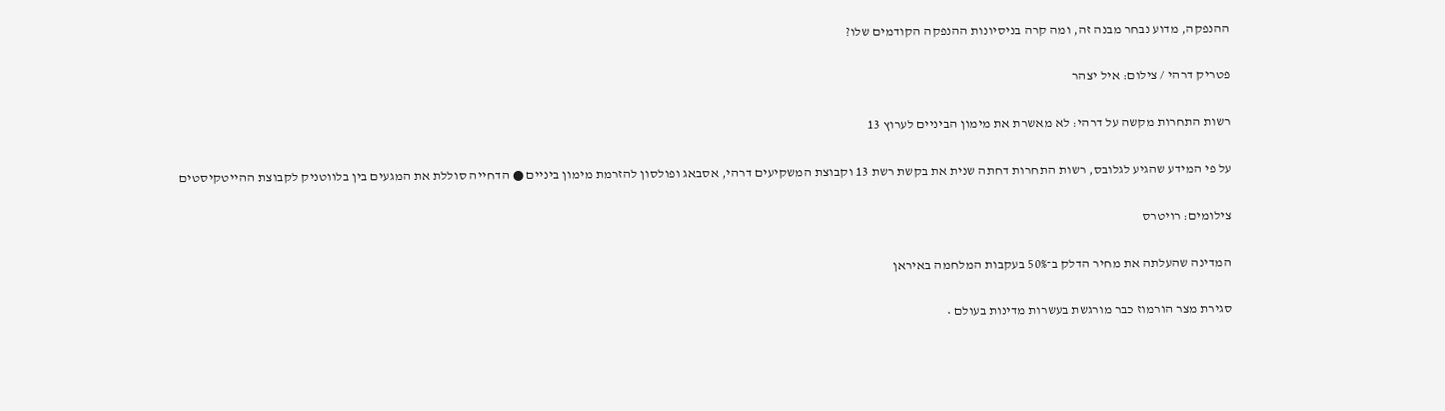ההנפקה, מדוע נבחר מבנה זה, ומה קרה בניסיונות ההנפקה הקודמים שלו?

פטריק דרהי / צילום: איל יצהר

רשות התחרות מקשה על דרהי: לא מאשרת את מימון הביניים לערוץ 13

על פי המידע שהגיע לגלובס, רשות התחרות דחתה שנית את בקשת רשת 13 וקבוצת המשקיעים דרהי, אסבאג ופולסון להזרמת מימון ביניים ● הדחייה סוללת את המגעים בין בלווטניק לקבוצת ההייטקיסטים

צילומים: רויטרס

המדינה שהעלתה את מחיר הדלק ב־50% בעקבות המלחמה באיראן

סגירת מצר הורמוז כבר מורגשת בעשרות מדינות בעולם •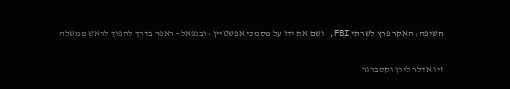חשיפה: האקר פרץ לשרתי FBI, ושם את ידו על מסמכי אפשטיין • ובנפאל - ראפר בדרך להפוך לראש ממשלה

זיו אדלר לירן וקסברגר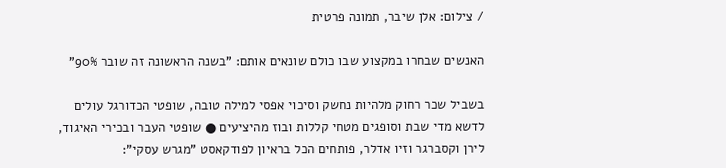/ צילום: אלן שיבר, תמונה פרטית

האנשים שבחרו במקצוע שבו כולם שונאים אותם: "בשנה הראשונה זה שובר 90%"

בשביל שכר רחוק מלהיות נחשק וסיכוי אפסי למילה טובה, שופטי הכדורגל עולים לדשא מדי שבת וסופגים מטחי קללות ובוז מהיציעים ● שופטי העבר ובכירי האיגוד, לירן וקסברגר וזיו אדלר, פותחים הכל בראיון לפודקאסט "מגרש עסקי":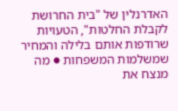האדרנלין של "בית החרושת לקבלת החלטות", הטעויות שרודפות אותם בלילה והמחיר שמשלמות המשפחות ● מה מנצח את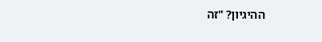ההיגיון? "זה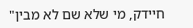חיידק, מי שלא שם לא מבין"